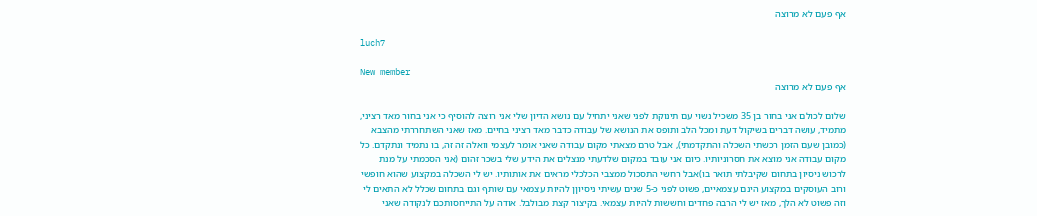אף פעם לא מרוצה

luch7

New member
אף פעם לא מרוצה

שלום לכולם אני בחור בן 35 משכיל נשוי עם תינוקת לפני שאני יתחיל עם נושא הדיון שלי אני רוצה להוסיף כי אני בחור מאד רציני, מתמיד, עושה דברים בשיקול דעת ומכל הלב ותופס את הנושא של עבודה כדבר מאד רציני בחיים. מאז שאני השתחררתי מהצבא (כמובן שעם הזמן רכשתי השכלה והתקדמתי), אבל טרם מצאתי מקום עבודה שאני אומר לעצמי וואלה זה זה, בו נתמיד ונתקדם. כל מקום עבודה אני מוצא את חסרוניותיו. כיום אני עובד במקום שלדעתי מנצלים את הידע שלי בשכר זהום (אני הסכמתי על מנת לרכוש ניסיון בתחום שקיבלתי תואר בו)אבל רחשי התסכול ממצבי הכלכלי מראים את אותותיו. יש לי השכלה במקצוע שהוא חופשי ורוב העוסקים במקצוע הינם עצמאיים, פשוט לפני כ-5 שנים עשיתי ניסיוןן להיות עצמאי עם שותף וגם בתחום שכלל לא התאים לי וזה פשוט לא הלך, מאז יש לי הרבה פחדים וחששות להיות עצמאי. בקיצור קצת מבולבל. אודה על התייחסותכם לנקודה שאני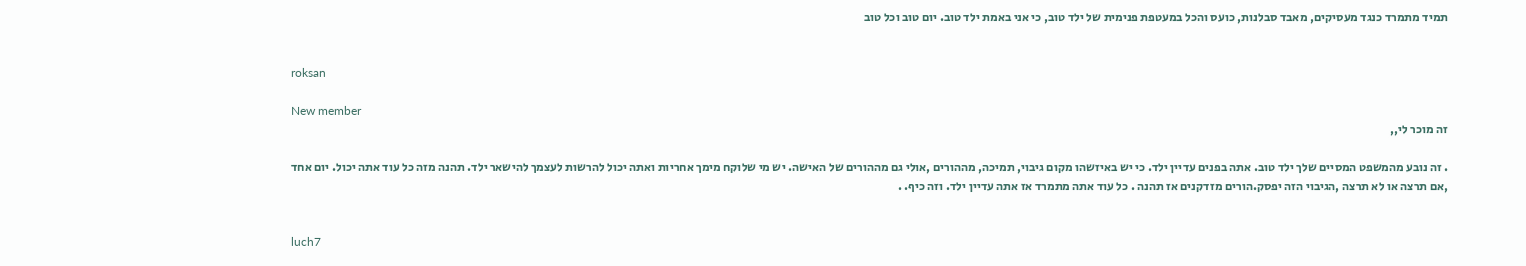תמיד מתמרד כנגד מעסיקים, מאבד סבלנות, כועס והכל במעטפת פנימית של ילד טוב, כי אני באמת ילד טוב. יום טוב וכל טוב


roksan

New member
זה מוכר לי,,

. זה נובע מהמשפט המסיים שלך ילד טוב. אתה בפנים עדיין ילד. כי יש באיזשהו מקום גיבוי, תמיכה, מההורים ,אולי גם מההורים של האישה. יש מי שלוקח מימך אחריות ואתה יכול להרשות לעצמך להישאר ילד. תהנה מזה כל עוד אתה יכול. יום אחד ,אם תרצה או לא תרצה ,הגיבוי הזה יפסק.הורים מזדקנים אז תהנה . כל עוד אתה מתמרד אז אתה עדיין ילד. וזה כיף. .


luch7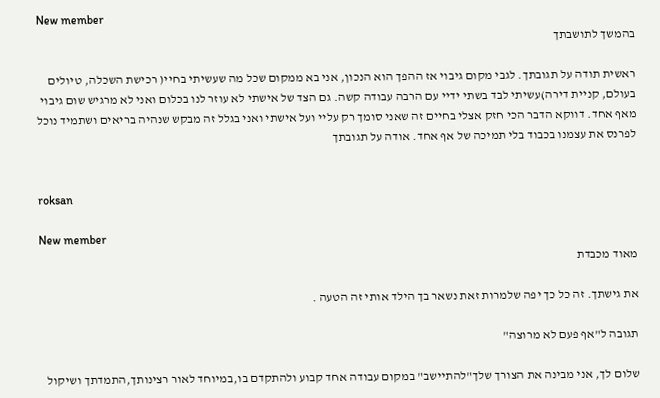New member
בהמשך לתושבתך

ראשית תודה על תגובתך. לגבי מקום גיבוי אז ההפך הוא הנכון, אני בא ממקום שכל מה שעשיתי בחיי( רכישת השכלה, טיולים בעולם, קניית דירה)עשיתי לבד בשתי ידיי עם הרבה עבודה קשה. גם הצד של אישתי לא עוזר לנו בכלום ואני לא מרגיש שום גיבוי מאף אחד. דווקא הדבר הכי חזק אצלי בחיים זה שאני סומך רק עליי ועל אישתי ואני בגלל זה מבקש שנהיה בריאים ושתמיד נוכל לפרנס את עצמנו בכבוד בלי תמיכה של אף אחד. אודה על תגובתך


roksan

New member
מאוד מכבדת

את גישתך. זה כל כך יפה שלמרות זאת נשאר בך הילד אותי זה הטעה .

תגובה ל"אף פעם לא מרוצה"

שלום לך, אני מבינה את הצורך שלך"להתיישב" במקום עבודה אחד קבוע ולהתקדם בו,במיוחד לאור רצינותך,התמדתך ושיקול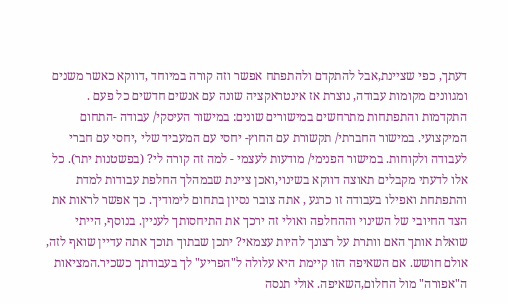דעתך, כפי שציינת,אבל להתקדם ולהתפתח אפשר וזה קורה במיוחד ,דווקא כאשר משנים ומגוונים מקומות עבודה, נוצרת אז אינטראקציה שונה עם אנשים חדשים כל פעם . התקדמות והתפתחות מתרחשים במישורים שונים: במישור העיסקי/ עבודה -התחום המיקצועי. במישור החברתי/ תקשורת עם החוץ- יחסי עם המעביד שלי ,יחסי עם חברי לעבודה ולקוחות. במישור הפנימי/ מודעות לעצמי - למה זה קורה לי? (בפשטנות יתר). כל אלו לדעתי מקבלים תאוצה דווקא בשינוי,ואכן ציינת שבמהלך החלפת עבודות למדת והתפתחת ואפילו בעבודה זו כרגע , אתה צובר נסיון בתחום לימודיך. כך אפשר לראות את הצד החיובי של השינוי וההחלפה ואולי זה ירכך את התיחסותך לעניין. בנוסף, הייתי שואלת אותך האם וותרת על רצונך להיות עצמאי? יתכן שבתוך תוכך אתה עדיין שואף לזה, אולם חושש. אם השאיפה הזו קיימת היא עלולה ל"הפריע" לך בעבודתך כשכיר.המציאות ה"אפורה" מול החלום,השאיפה. אולי תנסה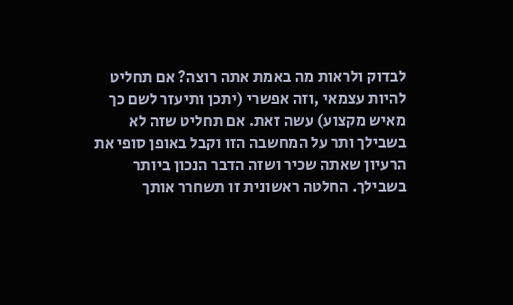לבדוק ולראות מה באמת אתה רוצה? אם תחליט להיות עצמאי ,וזה אפשרי (יתכן ותיעזר לשם כך מאיש מקצוע) עשה זאת. אם תחליט שזה לא בשבילך ותר על המחשבה הזו וקבל באופן סופי את הרעיון שאתה שכיר ושזה הדבר הנכון ביותר בשבילך. החלטה ראשונית זו תשחרר אותך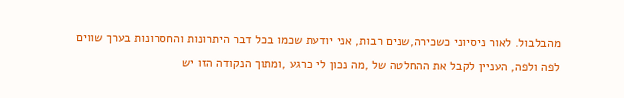מהבלבול. לאור ניסיוני כשכירה,שנים רבות, אני יודעת שכמו בכל דבר היתרונות והחסרונות בערך שווים לפה ולפה, העניין לקבל את ההחלטה של ,מה נכון לי כרגע ,ומתוך הנקודה הזו יש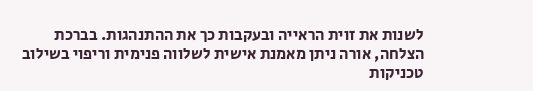לשנות את זוית הראייה ובעקבות כך את ההתנהגות. בברכת הצלחה, אורה ניתן מאמנת אישית לשלווה פנימית וריפוי בשילוב טכניקות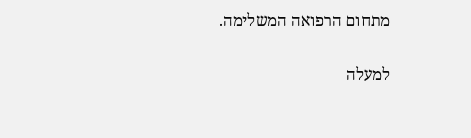מתחום הרפואה המשלימה.

למעלה